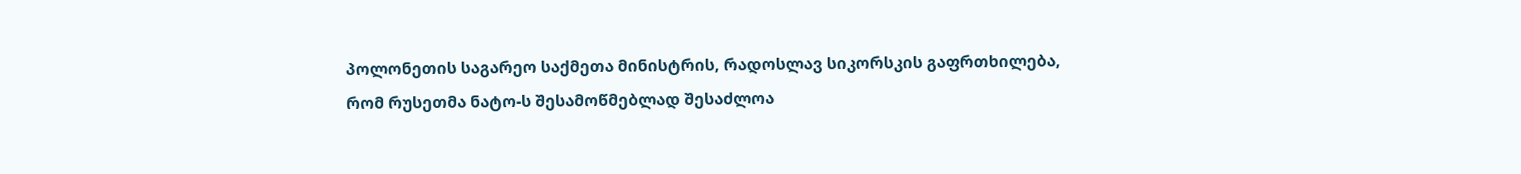პოლონეთის საგარეო საქმეთა მინისტრის, რადოსლავ სიკორსკის გაფრთხილება, რომ რუსეთმა ნატო-ს შესამოწმებლად შესაძლოა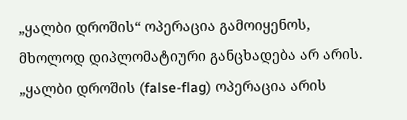„ყალბი დროშის“ ოპერაცია გამოიყენოს, მხოლოდ დიპლომატიური განცხადება არ არის.
„ყალბი დროშის (false-flag) ოპერაცია არის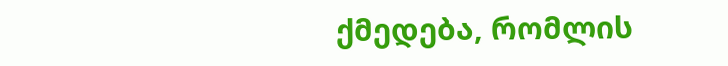ქმედება, რომლის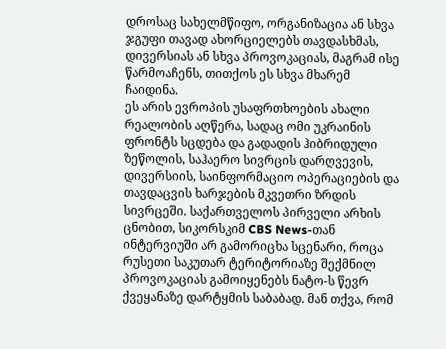დროსაც სახელმწიფო, ორგანიზაცია ან სხვა ჯგუფი თავად ახორციელებს თავდასხმას, დივერსიას ან სხვა პროვოკაციას, მაგრამ ისე წარმოაჩენს, თითქოს ეს სხვა მხარემ ჩაიდინა.
ეს არის ევროპის უსაფრთხოების ახალი რეალობის აღწერა, სადაც ომი უკრაინის ფრონტს სცდება და გადადის ჰიბრიდული ზეწოლის, საჰაერო სივრცის დარღვევის, დივერსიის, საინფორმაციო ოპერაციების და თავდაცვის ხარჯების მკვეთრი ზრდის სივრცეში. საქართველოს პირველი არხის ცნობით, სიკორსკიმ CBS News-თან ინტერვიუში არ გამორიცხა სცენარი, როცა რუსეთი საკუთარ ტერიტორიაზე შექმნილ პროვოკაციას გამოიყენებს ნატო-ს წევრ ქვეყანაზე დარტყმის საბაბად. მან თქვა, რომ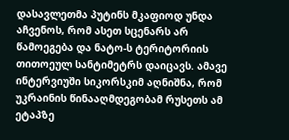დასავლეთმა პუტინს მკაფიოდ უნდა აჩვენოს, რომ ასეთ სცენარს არ წამოეგება და ნატო-ს ტერიტორიის თითოეულ სანტიმეტრს დაიცავს. ამავე ინტერვიუში სიკორსკიმ აღნიშნა, რომ უკრაინის წინააღმდეგობამ რუსეთს ამ ეტაპზე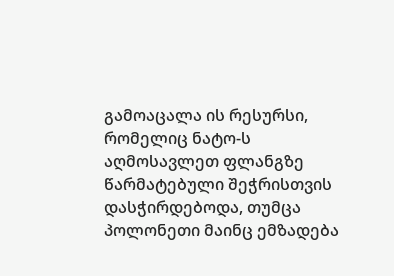გამოაცალა ის რესურსი, რომელიც ნატო-ს აღმოსავლეთ ფლანგზე წარმატებული შეჭრისთვის დასჭირდებოდა, თუმცა პოლონეთი მაინც ემზადება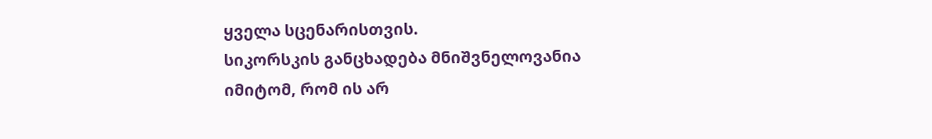ყველა სცენარისთვის.
სიკორსკის განცხადება მნიშვნელოვანია იმიტომ, რომ ის არ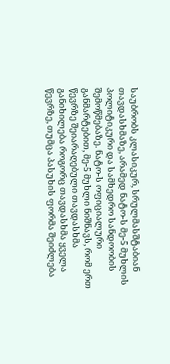საუბრობს კლასიკურ, სრულმასშტაბიან თავდასხმაზე, არამედ ნატო-ს მე-5 მუხლის პოლიტიკური და სამხედრო სანდოობის შემოწმებაზე. ნატო-ს ოფიციალური განმარტებით, მე-5 მუხლი ნიშნავს, რომ ერთ წევრზე შეიარაღებული თავდასხმა განიხილება როგორც თავდასხმა ყველა წევრზე, თუმცა პასუხის ფორმა შეიძლება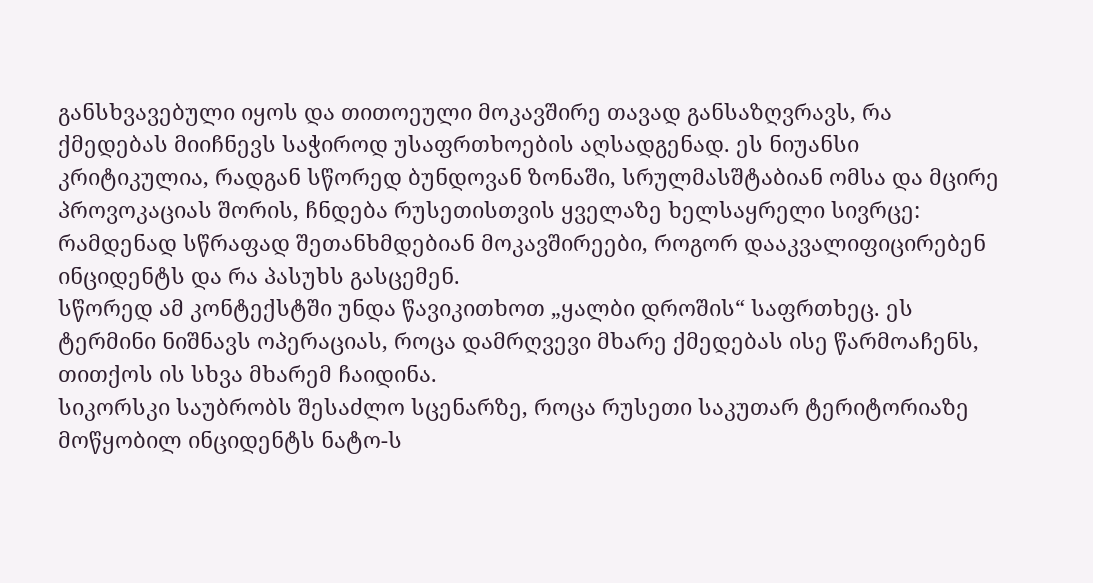განსხვავებული იყოს და თითოეული მოკავშირე თავად განსაზღვრავს, რა ქმედებას მიიჩნევს საჭიროდ უსაფრთხოების აღსადგენად. ეს ნიუანსი კრიტიკულია, რადგან სწორედ ბუნდოვან ზონაში, სრულმასშტაბიან ომსა და მცირე პროვოკაციას შორის, ჩნდება რუსეთისთვის ყველაზე ხელსაყრელი სივრცე: რამდენად სწრაფად შეთანხმდებიან მოკავშირეები, როგორ დააკვალიფიცირებენ ინციდენტს და რა პასუხს გასცემენ.
სწორედ ამ კონტექსტში უნდა წავიკითხოთ „ყალბი დროშის“ საფრთხეც. ეს ტერმინი ნიშნავს ოპერაციას, როცა დამრღვევი მხარე ქმედებას ისე წარმოაჩენს, თითქოს ის სხვა მხარემ ჩაიდინა.
სიკორსკი საუბრობს შესაძლო სცენარზე, როცა რუსეთი საკუთარ ტერიტორიაზე მოწყობილ ინციდენტს ნატო-ს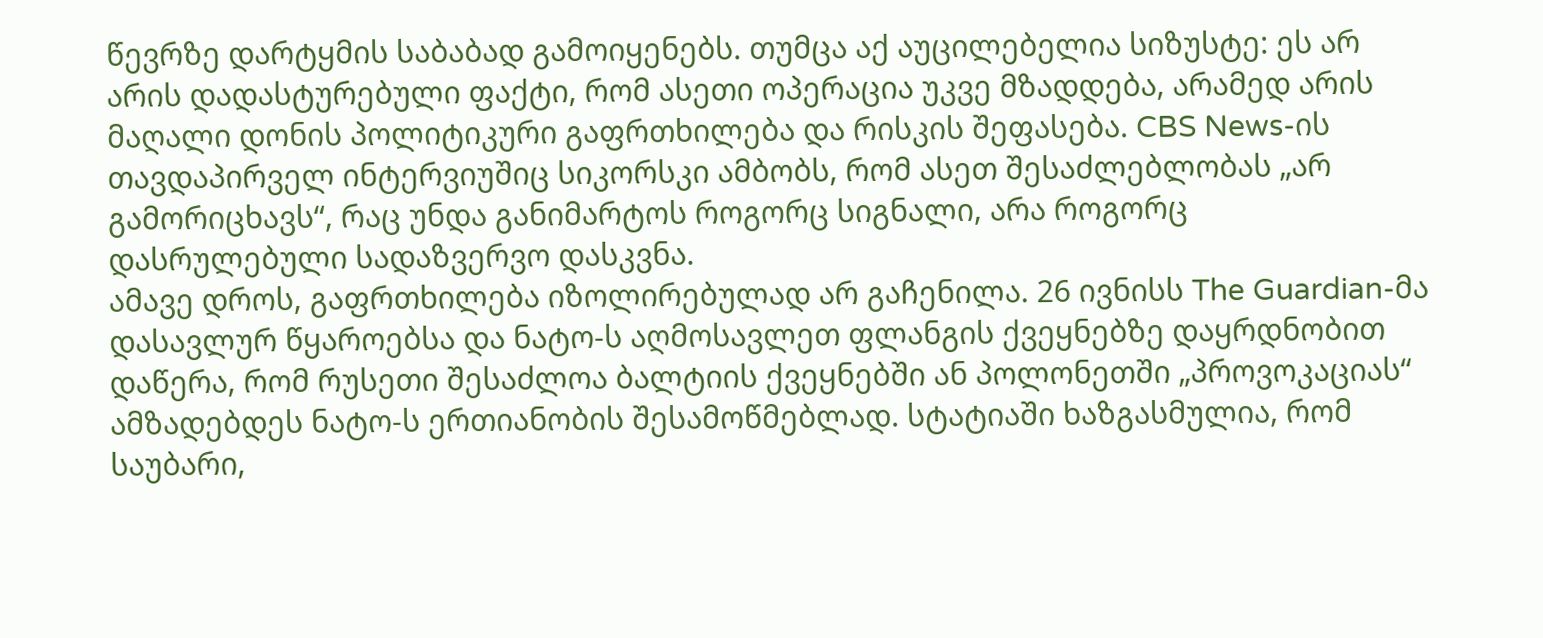წევრზე დარტყმის საბაბად გამოიყენებს. თუმცა აქ აუცილებელია სიზუსტე: ეს არ არის დადასტურებული ფაქტი, რომ ასეთი ოპერაცია უკვე მზადდება, არამედ არის მაღალი დონის პოლიტიკური გაფრთხილება და რისკის შეფასება. CBS News-ის თავდაპირველ ინტერვიუშიც სიკორსკი ამბობს, რომ ასეთ შესაძლებლობას „არ გამორიცხავს“, რაც უნდა განიმარტოს როგორც სიგნალი, არა როგორც დასრულებული სადაზვერვო დასკვნა.
ამავე დროს, გაფრთხილება იზოლირებულად არ გაჩენილა. 26 ივნისს The Guardian-მა დასავლურ წყაროებსა და ნატო-ს აღმოსავლეთ ფლანგის ქვეყნებზე დაყრდნობით დაწერა, რომ რუსეთი შესაძლოა ბალტიის ქვეყნებში ან პოლონეთში „პროვოკაციას“ ამზადებდეს ნატო-ს ერთიანობის შესამოწმებლად. სტატიაში ხაზგასმულია, რომ საუბარი,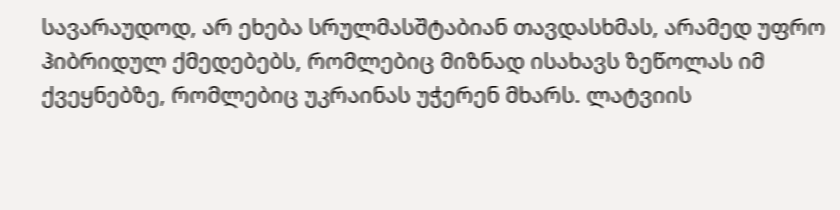სავარაუდოდ, არ ეხება სრულმასშტაბიან თავდასხმას, არამედ უფრო ჰიბრიდულ ქმედებებს, რომლებიც მიზნად ისახავს ზეწოლას იმ ქვეყნებზე, რომლებიც უკრაინას უჭერენ მხარს. ლატვიის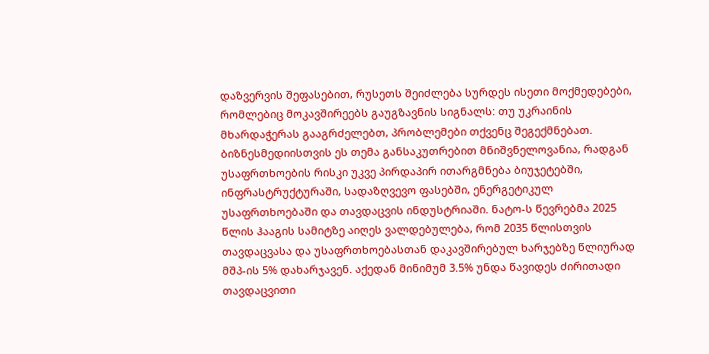დაზვერვის შეფასებით, რუსეთს შეიძლება სურდეს ისეთი მოქმედებები, რომლებიც მოკავშირეებს გაუგზავნის სიგნალს: თუ უკრაინის მხარდაჭერას გააგრძელებთ, პრობლემები თქვენც შეგექმნებათ.
ბიზნესმედიისთვის ეს თემა განსაკუთრებით მნიშვნელოვანია, რადგან უსაფრთხოების რისკი უკვე პირდაპირ ითარგმნება ბიუჯეტებში, ინფრასტრუქტურაში, სადაზღვევო ფასებში, ენერგეტიკულ უსაფრთხოებაში და თავდაცვის ინდუსტრიაში. ნატო-ს წევრებმა 2025 წლის ჰააგის სამიტზე აიღეს ვალდებულება, რომ 2035 წლისთვის თავდაცვასა და უსაფრთხოებასთან დაკავშირებულ ხარჯებზე წლიურად მშპ-ის 5% დახარჯავენ. აქედან მინიმუმ 3.5% უნდა წავიდეს ძირითადი თავდაცვითი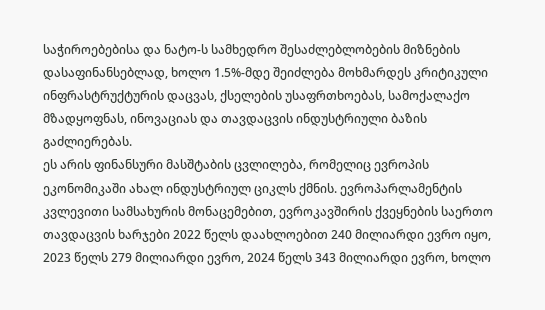საჭიროებებისა და ნატო-ს სამხედრო შესაძლებლობების მიზნების დასაფინანსებლად, ხოლო 1.5%-მდე შეიძლება მოხმარდეს კრიტიკული ინფრასტრუქტურის დაცვას, ქსელების უსაფრთხოებას, სამოქალაქო მზადყოფნას, ინოვაციას და თავდაცვის ინდუსტრიული ბაზის გაძლიერებას.
ეს არის ფინანსური მასშტაბის ცვლილება, რომელიც ევროპის ეკონომიკაში ახალ ინდუსტრიულ ციკლს ქმნის. ევროპარლამენტის კვლევითი სამსახურის მონაცემებით, ევროკავშირის ქვეყნების საერთო თავდაცვის ხარჯები 2022 წელს დაახლოებით 240 მილიარდი ევრო იყო, 2023 წელს 279 მილიარდი ევრო, 2024 წელს 343 მილიარდი ევრო, ხოლო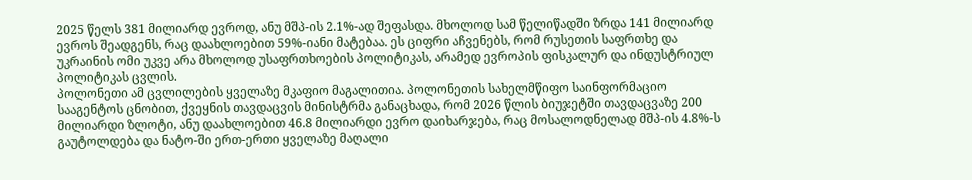2025 წელს 381 მილიარდ ევროდ, ანუ მშპ-ის 2.1%-ად შეფასდა. მხოლოდ სამ წელიწადში ზრდა 141 მილიარდ ევროს შეადგენს, რაც დაახლოებით 59%-იანი მატებაა. ეს ციფრი აჩვენებს, რომ რუსეთის საფრთხე და უკრაინის ომი უკვე არა მხოლოდ უსაფრთხოების პოლიტიკას, არამედ ევროპის ფისკალურ და ინდუსტრიულ პოლიტიკას ცვლის.
პოლონეთი ამ ცვლილების ყველაზე მკაფიო მაგალითია. პოლონეთის სახელმწიფო საინფორმაციო სააგენტოს ცნობით, ქვეყნის თავდაცვის მინისტრმა განაცხადა, რომ 2026 წლის ბიუჯეტში თავდაცვაზე 200 მილიარდი ზლოტი, ანუ დაახლოებით 46.8 მილიარდი ევრო დაიხარჯება, რაც მოსალოდნელად მშპ-ის 4.8%-ს გაუტოლდება და ნატო-ში ერთ-ერთი ყველაზე მაღალი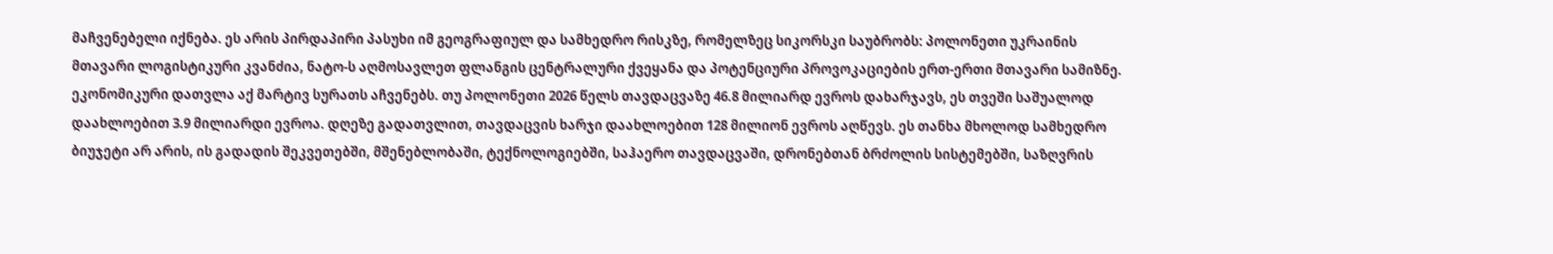მაჩვენებელი იქნება. ეს არის პირდაპირი პასუხი იმ გეოგრაფიულ და სამხედრო რისკზე, რომელზეც სიკორსკი საუბრობს: პოლონეთი უკრაინის მთავარი ლოგისტიკური კვანძია, ნატო-ს აღმოსავლეთ ფლანგის ცენტრალური ქვეყანა და პოტენციური პროვოკაციების ერთ-ერთი მთავარი სამიზნე.
ეკონომიკური დათვლა აქ მარტივ სურათს აჩვენებს. თუ პოლონეთი 2026 წელს თავდაცვაზე 46.8 მილიარდ ევროს დახარჯავს, ეს თვეში საშუალოდ დაახლოებით 3.9 მილიარდი ევროა. დღეზე გადათვლით, თავდაცვის ხარჯი დაახლოებით 128 მილიონ ევროს აღწევს. ეს თანხა მხოლოდ სამხედრო ბიუჯეტი არ არის, ის გადადის შეკვეთებში, მშენებლობაში, ტექნოლოგიებში, საჰაერო თავდაცვაში, დრონებთან ბრძოლის სისტემებში, საზღვრის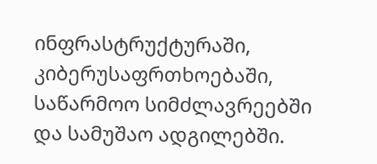ინფრასტრუქტურაში, კიბერუსაფრთხოებაში, საწარმოო სიმძლავრეებში და სამუშაო ადგილებში.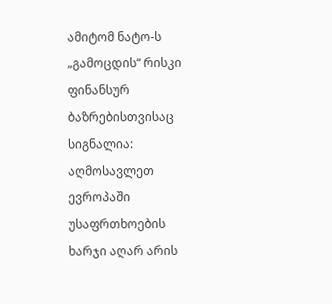ამიტომ ნატო-ს „გამოცდის“ რისკი ფინანსურ ბაზრებისთვისაც სიგნალია: აღმოსავლეთ ევროპაში უსაფრთხოების ხარჯი აღარ არის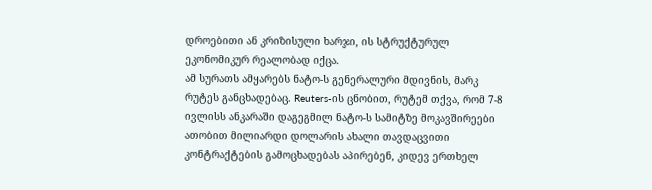დროებითი ან კრიზისული ხარჯი, ის სტრუქტურულ ეკონომიკურ რეალობად იქცა.
ამ სურათს ამყარებს ნატო-ს გენერალური მდივნის, მარკ რუტეს განცხადებაც. Reuters-ის ცნობით, რუტემ თქვა, რომ 7-8 ივლისს ანკარაში დაგეგმილ ნატო-ს სამიტზე მოკავშირეები ათობით მილიარდი დოლარის ახალი თავდაცვითი კონტრაქტების გამოცხადებას აპირებენ, კიდევ ერთხელ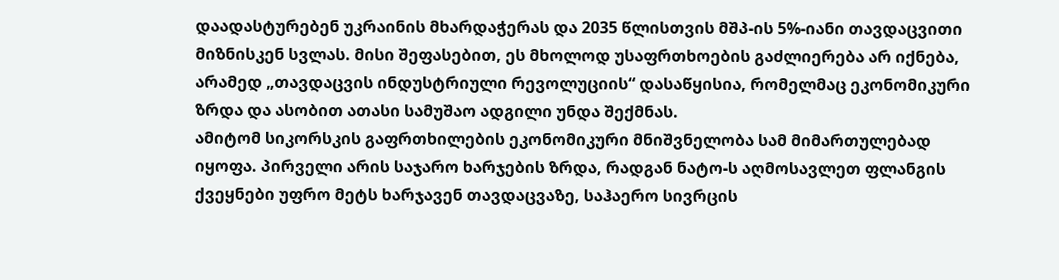დაადასტურებენ უკრაინის მხარდაჭერას და 2035 წლისთვის მშპ-ის 5%-იანი თავდაცვითი მიზნისკენ სვლას. მისი შეფასებით, ეს მხოლოდ უსაფრთხოების გაძლიერება არ იქნება, არამედ „თავდაცვის ინდუსტრიული რევოლუციის“ დასაწყისია, რომელმაც ეკონომიკური ზრდა და ასობით ათასი სამუშაო ადგილი უნდა შექმნას.
ამიტომ სიკორსკის გაფრთხილების ეკონომიკური მნიშვნელობა სამ მიმართულებად იყოფა. პირველი არის საჯარო ხარჯების ზრდა, რადგან ნატო-ს აღმოსავლეთ ფლანგის ქვეყნები უფრო მეტს ხარჯავენ თავდაცვაზე, საჰაერო სივრცის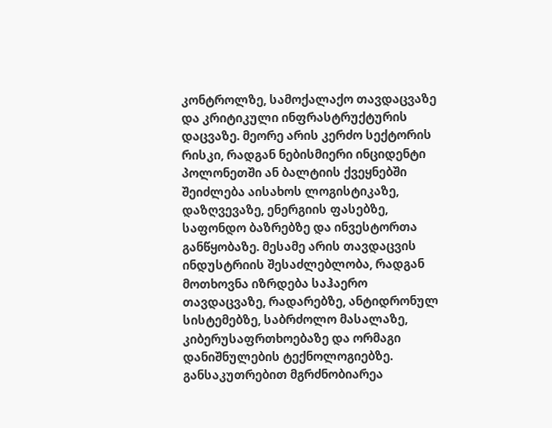კონტროლზე, სამოქალაქო თავდაცვაზე და კრიტიკული ინფრასტრუქტურის დაცვაზე. მეორე არის კერძო სექტორის რისკი, რადგან ნებისმიერი ინციდენტი პოლონეთში ან ბალტიის ქვეყნებში შეიძლება აისახოს ლოგისტიკაზე, დაზღვევაზე, ენერგიის ფასებზე, საფონდო ბაზრებზე და ინვესტორთა განწყობაზე. მესამე არის თავდაცვის ინდუსტრიის შესაძლებლობა, რადგან მოთხოვნა იზრდება საჰაერო თავდაცვაზე, რადარებზე, ანტიდრონულ სისტემებზე, საბრძოლო მასალაზე, კიბერუსაფრთხოებაზე და ორმაგი დანიშნულების ტექნოლოგიებზე.
განსაკუთრებით მგრძნობიარეა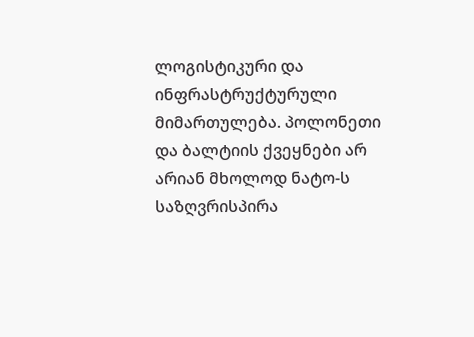ლოგისტიკური და ინფრასტრუქტურული მიმართულება. პოლონეთი და ბალტიის ქვეყნები არ არიან მხოლოდ ნატო-ს საზღვრისპირა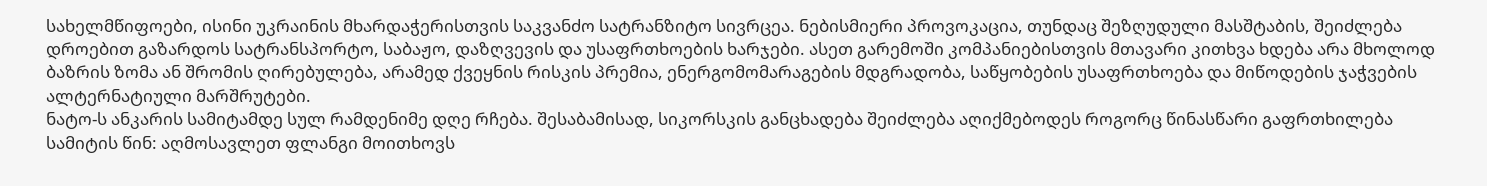სახელმწიფოები, ისინი უკრაინის მხარდაჭერისთვის საკვანძო სატრანზიტო სივრცეა. ნებისმიერი პროვოკაცია, თუნდაც შეზღუდული მასშტაბის, შეიძლება დროებით გაზარდოს სატრანსპორტო, საბაჟო, დაზღვევის და უსაფრთხოების ხარჯები. ასეთ გარემოში კომპანიებისთვის მთავარი კითხვა ხდება არა მხოლოდ ბაზრის ზომა ან შრომის ღირებულება, არამედ ქვეყნის რისკის პრემია, ენერგომომარაგების მდგრადობა, საწყობების უსაფრთხოება და მიწოდების ჯაჭვების ალტერნატიული მარშრუტები.
ნატო-ს ანკარის სამიტამდე სულ რამდენიმე დღე რჩება. შესაბამისად, სიკორსკის განცხადება შეიძლება აღიქმებოდეს როგორც წინასწარი გაფრთხილება სამიტის წინ: აღმოსავლეთ ფლანგი მოითხოვს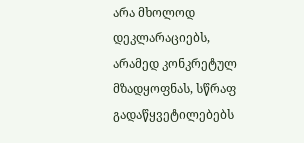არა მხოლოდ დეკლარაციებს, არამედ კონკრეტულ მზადყოფნას, სწრაფ გადაწყვეტილებებს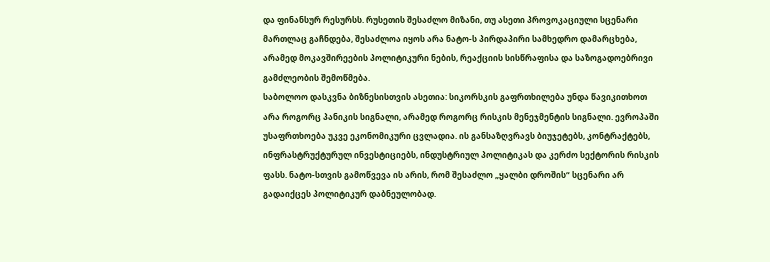და ფინანსურ რესურსს. რუსეთის შესაძლო მიზანი, თუ ასეთი პროვოკაციული სცენარი მართლაც გაჩნდება, შესაძლოა იყოს არა ნატო-ს პირდაპირი სამხედრო დამარცხება, არამედ მოკავშირეების პოლიტიკური ნების, რეაქციის სისწრაფისა და საზოგადოებრივი გამძლეობის შემოწმება.
საბოლოო დასკვნა ბიზნესისთვის ასეთია: სიკორსკის გაფრთხილება უნდა წავიკითხოთ არა როგორც პანიკის სიგნალი, არამედ როგორც რისკის მენეჯმენტის სიგნალი. ევროპაში უსაფრთხოება უკვე ეკონომიკური ცვლადია. ის განსაზღვრავს ბიუჯეტებს, კონტრაქტებს, ინფრასტრუქტურულ ინვესტიციებს, ინდუსტრიულ პოლიტიკას და კერძო სექტორის რისკის ფასს. ნატო-სთვის გამოწვევა ის არის, რომ შესაძლო „ყალბი დროშის“ სცენარი არ გადაიქცეს პოლიტიკურ დაბნეულობად.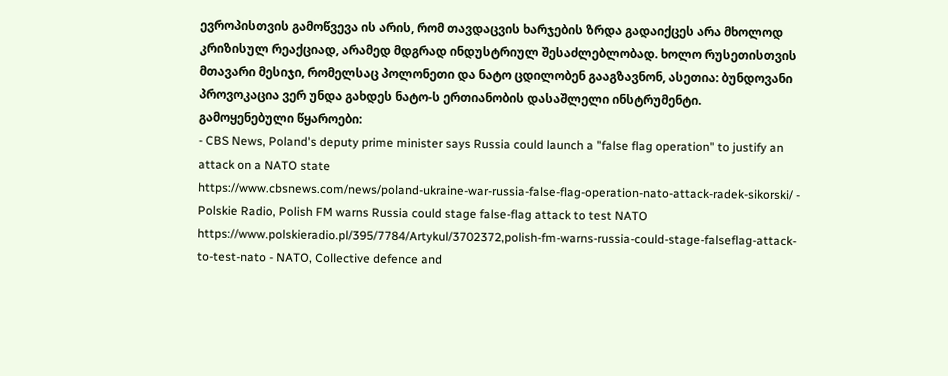ევროპისთვის გამოწვევა ის არის, რომ თავდაცვის ხარჯების ზრდა გადაიქცეს არა მხოლოდ კრიზისულ რეაქციად, არამედ მდგრად ინდუსტრიულ შესაძლებლობად. ხოლო რუსეთისთვის მთავარი მესიჯი, რომელსაც პოლონეთი და ნატო ცდილობენ გააგზავნონ, ასეთია: ბუნდოვანი პროვოკაცია ვერ უნდა გახდეს ნატო-ს ერთიანობის დასაშლელი ინსტრუმენტი.
გამოყენებული წყაროები:
- CBS News, Poland's deputy prime minister says Russia could launch a "false flag operation" to justify an attack on a NATO state
https://www.cbsnews.com/news/poland-ukraine-war-russia-false-flag-operation-nato-attack-radek-sikorski/ - Polskie Radio, Polish FM warns Russia could stage false-flag attack to test NATO
https://www.polskieradio.pl/395/7784/Artykul/3702372,polish-fm-warns-russia-could-stage-falseflag-attack-to-test-nato - NATO, Collective defence and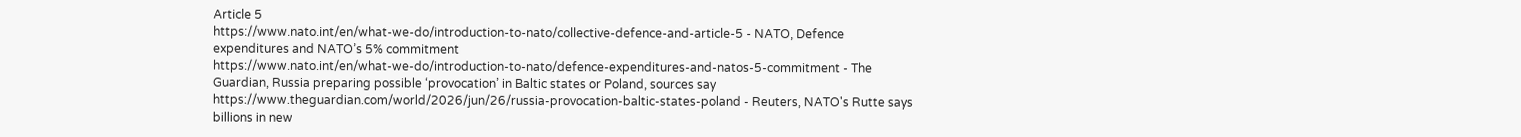Article 5
https://www.nato.int/en/what-we-do/introduction-to-nato/collective-defence-and-article-5 - NATO, Defence expenditures and NATO’s 5% commitment
https://www.nato.int/en/what-we-do/introduction-to-nato/defence-expenditures-and-natos-5-commitment - The Guardian, Russia preparing possible ‘provocation’ in Baltic states or Poland, sources say
https://www.theguardian.com/world/2026/jun/26/russia-provocation-baltic-states-poland - Reuters, NATO's Rutte says billions in new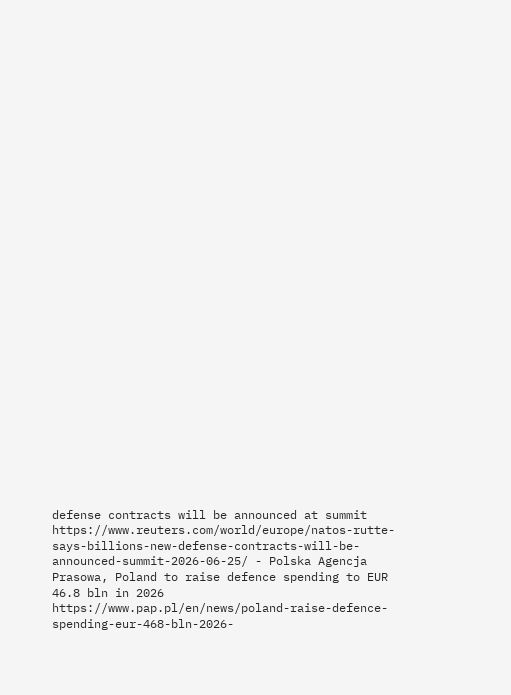defense contracts will be announced at summit
https://www.reuters.com/world/europe/natos-rutte-says-billions-new-defense-contracts-will-be-announced-summit-2026-06-25/ - Polska Agencja Prasowa, Poland to raise defence spending to EUR 46.8 bln in 2026
https://www.pap.pl/en/news/poland-raise-defence-spending-eur-468-bln-2026-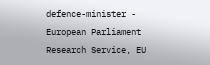defence-minister - European Parliament Research Service, EU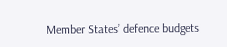Member States’ defence budgets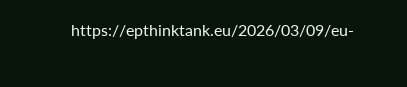https://epthinktank.eu/2026/03/09/eu-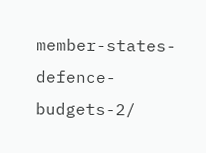member-states-defence-budgets-2/